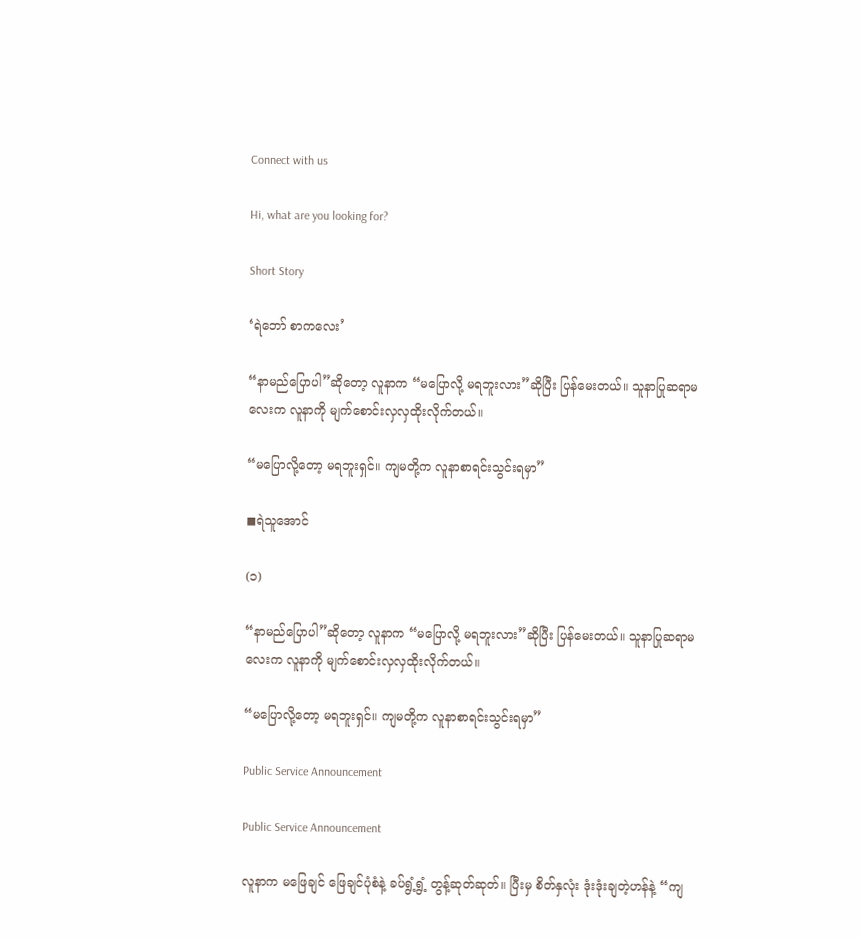Connect with us

Hi, what are you looking for?

Short Story

‘ရဲဘော် စာကလေး’

“နာမည်ပြောပါ”ဆိုတော့ လူနာက “မပြောလို့ မရဘူးလား”ဆိုပြီး ပြန်မေးတယ်။ သူနာပြုဆရာမလေးက လူနာကို မျက်စောင်းလှလှထိုးလိုက်တယ်။

“မပြောလို့တော့ မရဘူးရှင်။ ကျမတို့က လူနာစာရင်းသွင်းရမှာ”

◼ရဲသူအောင်

(၁)

“နာမည်ပြောပါ”ဆိုတော့ လူနာက “မပြောလို့ မရဘူးလား”ဆိုပြီး ပြန်မေးတယ်။ သူနာပြုဆရာမလေးက လူနာကို မျက်စောင်းလှလှထိုးလိုက်တယ်။

“မပြောလို့တော့ မရဘူးရှင်။ ကျမတို့က လူနာစာရင်းသွင်းရမှာ”

Public Service Announcement

Public Service Announcement

လူနာက မဖြေချင် ဖြေချင်ပုံစံနဲ့ ခပ်ရွံ့ရွံ့ တွန့်ဆုတ်ဆုတ်။ ပြီးမှ စိတ်နှလုံး ဒုံးဒုံးချတဲ့ဟန်နဲ့ “ကျ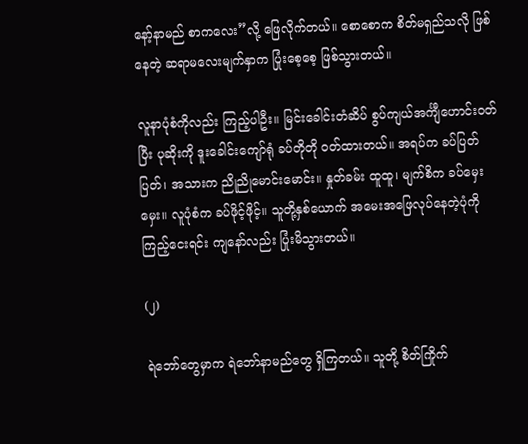နော့်နာမည် စာကလေး”လို့ ဖြေလိုက်တယ်။ စောစောက စိတ်မရှည်သလို ဖြစ်နေတဲ့ ဆရာမလေးမျက်နှာက ပြုံးစေ့စေ့ ဖြစ်သွားတယ်။

လူနာပုံစံကိုလည်း ကြည့်ပါဦး။ မြင်းခေါင်းတံဆိပ် စွပ်ကျယ်အင်္ကျီဟောင်းဝတ်ပြီး ပုဆိုးကို ဒူးခေါင်းကျော်ရုံ ခပ်တိုတို ဝတ်ထားတယ်။ အရပ်က ခပ်ပြတ်ပြတ်၊ အသားက ညိုညိုမောင်းမောင်း။ နှုတ်ခမ်း ထူထူ၊ မျက်စိက ခပ်မှေးမှေး။ လူပုံစံက ခပ်ဖိုင့်ဖိုင့်။ သူတို့နှစ်ယောက် အမေးအဖြေလုပ်နေတဲ့ပုံကို ကြည့်ငေးရင်း ကျနော်လည်း ပြုံးမိသွားတယ်။

(၂)

ရဲဘော်တွေမှာက ရဲဘော်နာမည်တွေ ရှိကြတယ်။ သူတို့ စိတ်ကြိုက်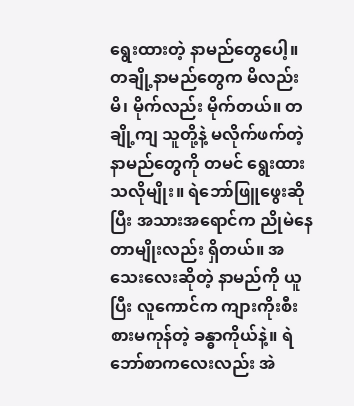ရွေးထားတဲ့ နာမည်တွေပေါ့။ တချို့နာမည်တွေက မိလည်းမိ၊ မိုက်လည်း မိုက်တယ်။ တချို့ကျ သူတို့နဲ့ မလိုက်ဖက်တဲ့ နာမည်တွေကို တမင် ရွေးထားသလိုမျိုး။ ရဲဘော်ဖြူဖွေးဆိုပြီး အသားအရောင်က ညိုမဲနေတာမျိုးလည်း ရှိတယ်။ အသေးလေးဆိုတဲ့ နာမည်ကို ယူပြီး လူကောင်က ကျားကိုးစီး စားမကုန်တဲ့ ခန္ဓာကိုယ်နဲ့။ ရဲဘော်စာကလေးလည်း အဲ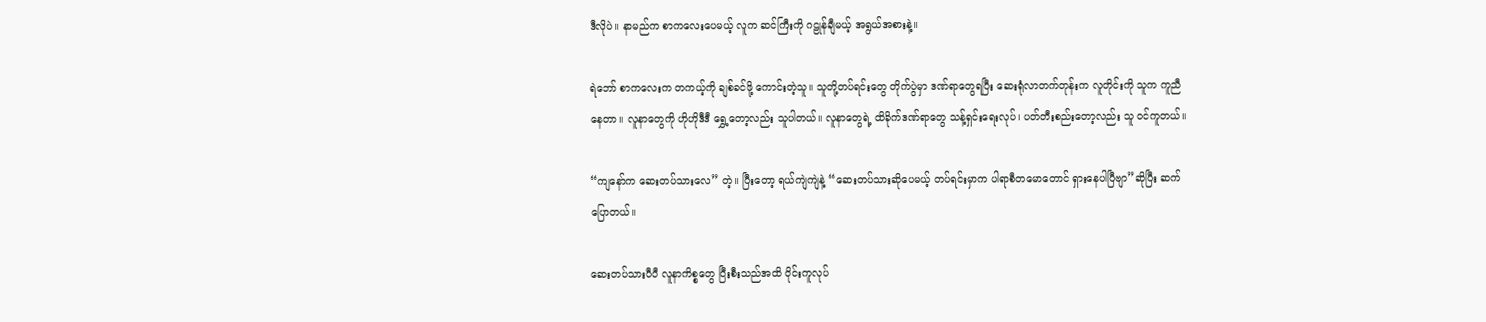ဒီလိုပဲ။ နာမည်က စာကလေးပေမယ့် လူက ဆင်ကြီးကို ဂဠုန်ချီမယ့် အရွယ်အစားနဲ့။

ရဲဘော် စာကလေးက တကယ့်ကို ချစ်ခင်ဖို့ ကောင်းတဲ့သူ။ သူတို့တပ်ရင်းတွေ တိုက်ပွဲမှာ ဒဏ်ရာတွေရပြီး ဆေးရုံလာတက်တုန်းက လူတိုင်းကို သူက ကူညီနေတာ။ လူနာတွေကို ဟိုဟိုဒီဒီ ရွှေ့တော့လည်း သူပါတယ်။ လူနာတွေရဲ့ ထိခိုက်ဒဏ်ရာတွေ သန့်ရှင်းရေးလုပ်၊ ပတ်တီးစည်းတော့လည်း သူ ဝင်ကူတယ်။

“ကျနော်က ဆေးတပ်သားလေ” တဲ့။ ပြီးတော့ ရယ်ကျဲကျဲနဲ့ “ဆေးတပ်သားဆိုပေမယ့် တပ်ရင်းမှာက ပါရာစီတမောတောင် ရှားနေပါပြီဗျာ”ဆိုပြီး ဆက်ပြောတယ်။

ဆေးတပ်သားပီပီ လူနာကိစ္စတွေ ပြီးစီးသည်အထိ ဝိုင်းကူလုပ်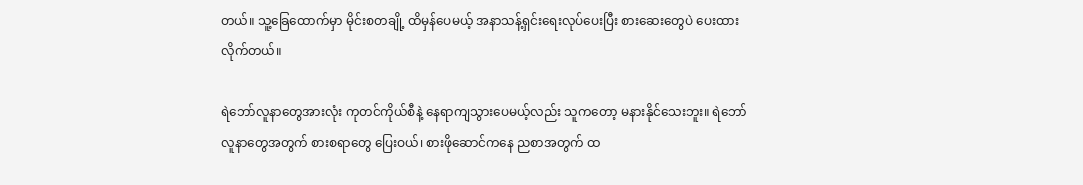တယ်။ သူ့ခြေထောက်မှာ မိုင်းစတချို့ ထိမှန်ပေမယ့် အနာသန့်ရှင်းရေးလုပ်ပေးပြီး စားဆေးတွေပဲ ပေးထားလိုက်တယ်။

ရဲဘော်လူနာတွေအားလုံး ကုတင်ကိုယ်စီနဲ့ နေရာကျသွားပေမယ့်လည်း သူကတော့ မနားနိုင်သေးဘူး။ ရဲဘော်လူနာတွေအတွက် စားစရာတွေ ပြေးဝယ်၊ စားဖိုဆောင်ကနေ ညစာအတွက် ထ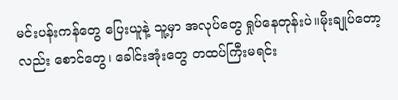မင်းပန်းကန်တွေ ပြေးယူနဲ့ သူ့မှာ အလုပ်တွေ ရှုပ်နေတုန်းပဲ။မိုးချုပ်တော့လည်း စောင်တွေ၊ ခေါင်းအုံးတွေ တထပ်ကြီးမရင်း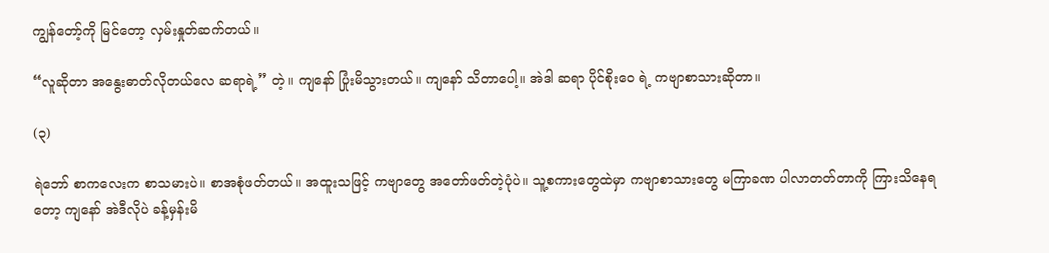ကျွန်တော့်ကို မြင်တော့ လှမ်းနှုတ်ဆက်တယ်။

“လူဆိုတာ အနွေးဓာတ်လိုတယ်လေ ဆရာရဲ့” တဲ့။ ကျနော် ပြုံးမိသွားတယ်။ ကျနော် သိတာပေါ့။ အဲဒါ ဆရာ ပိုင်စိုးဝေ ရဲ့ ကဗျာစာသားဆိုတာ။

(၃)

ရဲဘော် စာကလေးက စာသမားပဲ။ စာအစုံဖတ်တယ်။ အထူးသဖြင့် ကဗျာတွေ အတော်ဖတ်တဲ့ပုံပဲ။ သူ့စကားတွေထဲမှာ ကဗျာစာသားတွေ မကြာခဏ ပါလာတတ်တာကို ကြားသိနေရတော့ ကျနော် အဲဒီလိုပဲ ခန့်မှန်းမိ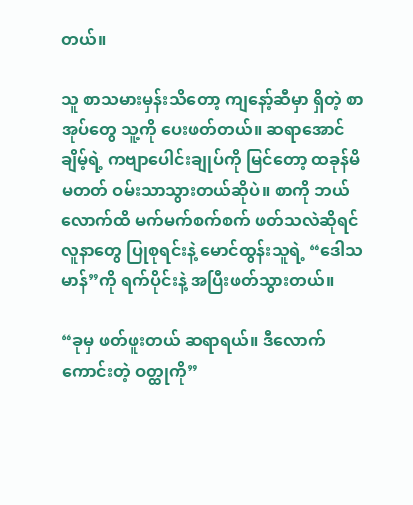တယ်။

သူ စာသမားမှန်းသိတော့ ကျနော့်ဆီမှာ ရှိတဲ့ စာအုပ်တွေ သူ့ကို ပေးဖတ်တယ်။ ဆရာအောင်ချိမ့်ရဲ့ ကဗျာပေါင်းချုပ်ကို မြင်တော့ ထခုန်မိမတတ် ဝမ်းသာသွားတယ်ဆိုပဲ။ စာကို ဘယ်လောက်ထိ မက်မက်စက်စက် ဖတ်သလဲဆိုရင် လူနာတွေ ပြုစုရင်းနဲ့ မောင်ထွန်းသူရဲ့ “ဒေါသမာန်”ကို ရက်ပိုင်းနဲ့ အပြီးဖတ်သွားတယ်။

“ခုမှ ဖတ်ဖူးတယ် ဆရာရယ်။ ဒီလောက် ကောင်းတဲ့ ဝတ္ထုကို”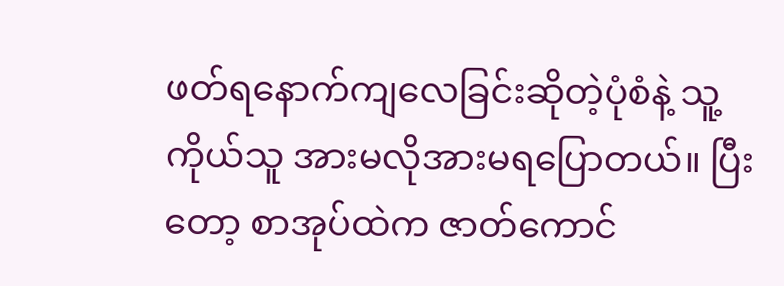ဖတ်ရနောက်ကျလေခြင်းဆိုတဲ့ပုံစံနဲ့ သူ့ကိုယ်သူ အားမလိုအားမရပြောတယ်။ ပြီးတော့ စာအုပ်ထဲက ဇာတ်ကောင်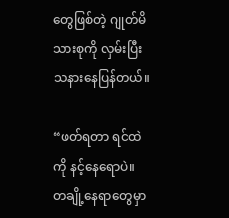တွေဖြစ်တဲ့ ဂျုတ်မိသားစုကို လှမ်းပြီး သနားနေပြန်တယ်။

“ဖတ်ရတာ ရင်ထဲကို နင့်နေရောပဲ။ တချို့နေရာတွေမှာ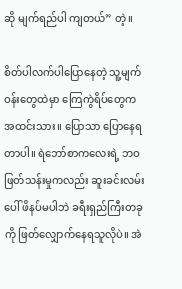ဆို မျက်ရည်ပါ ကျတယ်” တဲ့။

စိတ်ပါလက်ပါပြောနေတဲ့ သူ့မျက်ဝန်းတွေထဲမှာ ကြေကွဲရိပ်တွေက အထင်းသား။ ပြောသာ ပြောနေရတာပါ။ ရဲဘော်စာကလေးရဲ့ ဘဝဖြတ်သန်းမှုကလည်း ဆူးခင်းလမ်းပေါ် ဖိနပ်မပါဘဲ ခရီးရှည်ကြီးတခုကို ဖြတ်လျှောက်နေရသူလိုပဲ။ အဲ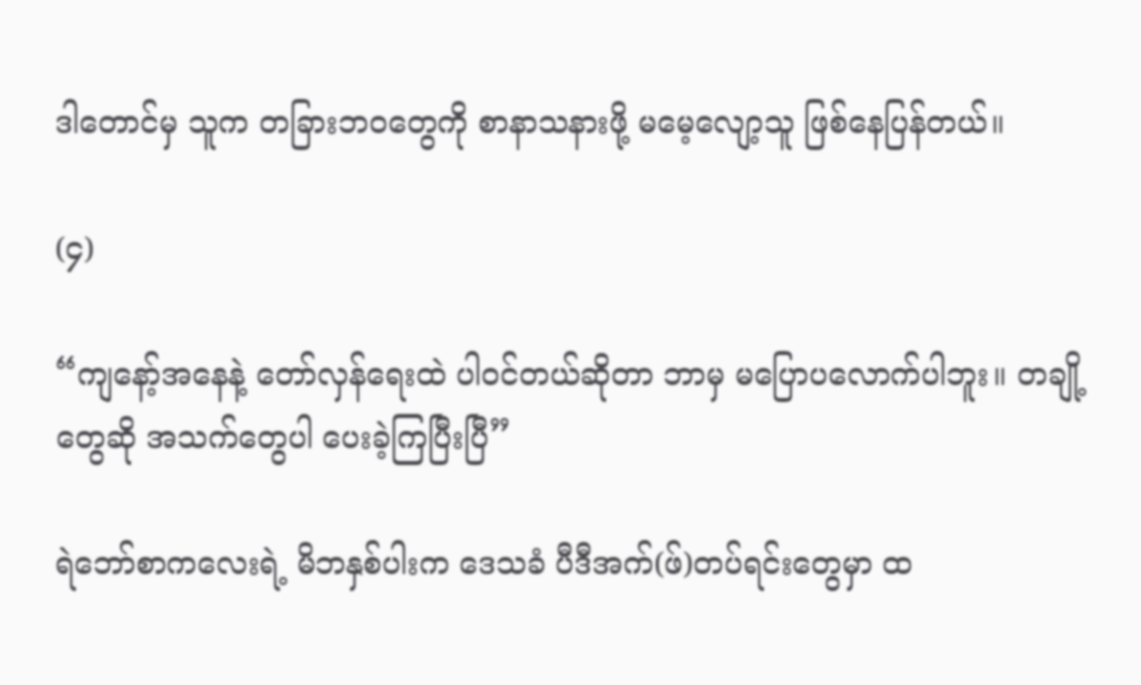ဒါတောင်မှ သူက တခြားဘဝတွေကို စာနာသနားဖို့ မမေ့လျော့သူ ဖြစ်နေပြန်တယ်။

(၄)

“ကျနော့်အနေနဲ့ တော်လှန်ရေးထဲ ပါဝင်တယ်ဆိုတာ ဘာမှ မပြောပလောက်ပါဘူး။ တချို့တွေဆို အသက်တွေပါ ပေးခဲ့ကြပြီးပြီ”

ရဲဘော်စာကလေးရဲ့ မိဘနှစ်ပါးက ဒေသခံ ပီဒီအက်(ဖ်)တပ်ရင်းတွေမှာ ထ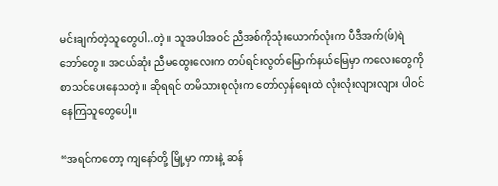မင်းချက်တဲ့သူတွေပါ..တဲ့။ သူအပါအဝင် ညီအစ်ကိုသုံးယောက်လုံးက ပီဒီအက်(ဖ်)ရဲဘော်တွေ။ အငယ်ဆုံး ညီမထွေးလေးက တပ်ရင်းလွတ်မြောက်နယ်မြေမှာ ကလေးတွေကို စာသင်ပေးနေသတဲ့။ ဆိုရရင် တမိသားစုလုံးက တော်လှန်ရေးထဲ လုံးလုံးလျားလျား ပါဝင်နေကြသူတွေပေါ့။

“အရင်ကတော့ ကျနော်တို့ မြို့မှာ ကားနဲ့ ဆန်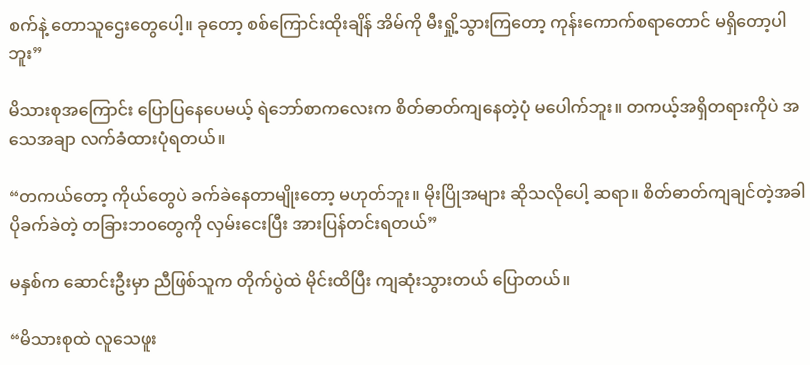စက်နဲ့ တောသူဌေးတွေပေါ့။ ခုတော့ စစ်ကြောင်းထိုးချိန် အိမ်ကို မီးရှို့သွားကြတော့ ကုန်းကောက်စရာတောင် မရှိတော့ပါဘူး”

မိသားစုအကြောင်း ပြောပြနေပေမယ့် ရဲဘော်စာကလေးက စိတ်ဓာတ်ကျနေတဲ့ပုံ မပေါက်ဘူး။ တကယ့်အရှိတရားကိုပဲ အသေအချာ လက်ခံထားပုံရတယ်။

“တကယ်တော့ ကိုယ်တွေပဲ ခက်ခဲနေတာမျိုးတော့ မဟုတ်ဘူး။ မိုးပြိုအများ ဆိုသလိုပေါ့ ဆရာ။ စိတ်ဓာတ်ကျချင်တဲ့အခါ ပိုခက်ခဲတဲ့ တခြားဘဝတွေကို လှမ်းငေးပြီး အားပြန်တင်းရတယ်”

မနှစ်က ဆောင်းဦးမှာ ညီဖြစ်သူက တိုက်ပွဲထဲ မိုင်းထိပြီး ကျဆုံးသွားတယ် ပြောတယ်။

“မိသားစုထဲ လူသေဖူး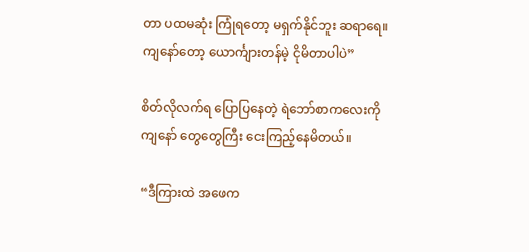တာ ပထမဆုံး ကြုံရတော့ မရှက်နိုင်ဘူး ဆရာရေ။ ကျနော်တော့ ယောင်္ကျားတန်မဲ့ ငိုမိတာပါပဲ”

စိတ်လိုလက်ရ ပြောပြနေတဲ့ ရဲဘော်စာကလေးကို ကျနော် တွေတွေကြီး ငေးကြည့်နေမိတယ်။

“ဒီကြားထဲ အဖေက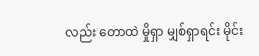လည်း တောထဲ မှိုရှာ မျှစ်ရှာရင်း မိုင်း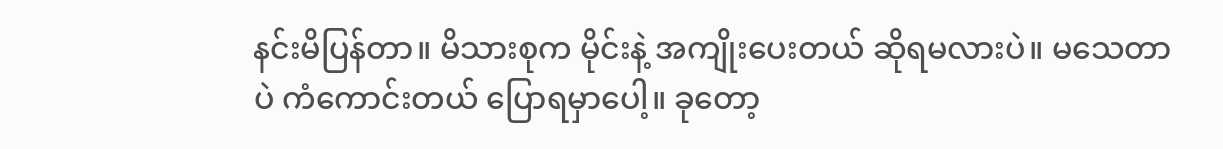နင်းမိပြန်တာ။ မိသားစုက မိုင်းနဲ့ အကျိုးပေးတယ် ဆိုရမလားပဲ။ မသေတာပဲ ကံကောင်းတယ် ပြောရမှာပေါ့။ ခုတော့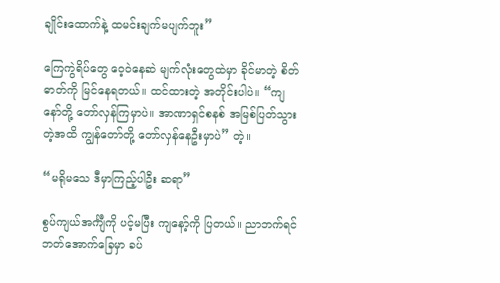ချိုင်းထောက်နဲ့ ထမင်းချက်မပျက်ဘူး”

ကြေကွဲရိပ်တွေ ဝေ့ဝဲနေဆဲ မျက်လုံးတွေထဲမှာ ခိုင်မာတဲ့ စိတ်ဓာတ်ကို မြင်နေရတယ်။ ထင်ထားတဲ့ အတိုင်းပါပဲ။ “ကျနော်တို့ တော်လှန်ကြမှာပဲ။ အာဏာရှင်စနစ် အမြစ်ပြတ်သွားတဲ့အထိ ကျွန်တော်တို့ တော်လှန်နေဦးမှာပဲ” တဲ့။

“မရိုမသေ ဒီမှာကြည့်ပါဦး ဆရာ”

စွပ်ကျယ်အင်္ကျီကို ပင့်မပြီး ကျနော့်ကို ပြတယ်။ ညာဘက်ရင်ဘတ်အောက်ခြေမှာ ခပ်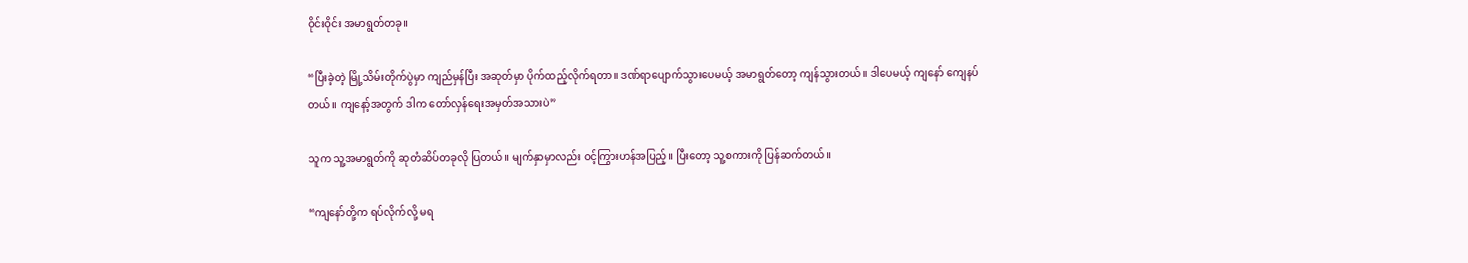ဝိုင်းဝိုင်း အမာရွတ်တခု။

“ပြီးခဲ့တဲ့ မြို့သိမ်းတိုက်ပွဲမှာ ကျည်မှန်ပြီး အဆုတ်မှာ ပိုက်ထည့်လိုက်ရတာ။ ဒဏ်ရာပျောက်သွားပေမယ့် အမာရွတ်တော့ ကျန်သွားတယ်။ ဒါပေမယ့် ကျနော် ကျေနပ်တယ်။ ကျနော့်အတွက် ဒါက တော်လှန်ရေးအမှတ်အသားပဲ”

သူက သူ့အမာရွတ်ကို ဆုတံဆိပ်တခုလို ပြတယ်။ မျက်နှာမှာလည်း ဝင့်ကြွားဟန်အပြည့်။ ပြီးတော့ သူ့စကားကို ပြန်ဆက်တယ်။

“ကျနော်တို့က ရပ်လိုက်လို့ မရ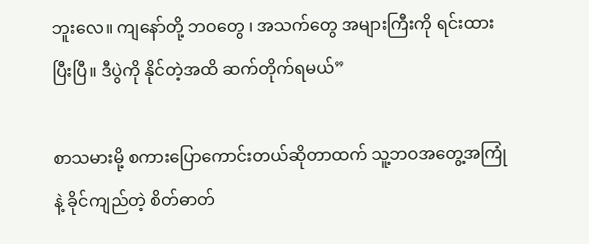ဘူးလေ။ ကျနော်တို့ ဘဝတွေ ၊ အသက်တွေ အများကြီးကို ရင်းထားပြီးပြီ။ ဒီပွဲကို နိုင်တဲ့အထိ ဆက်တိုက်ရမယ်”

စာသမားမို့ စကားပြောကောင်းတယ်ဆိုတာထက် သူ့ဘဝအတွေ့အကြုံနဲ့ ခိုင်ကျည်တဲ့ စိတ်ဓာတ်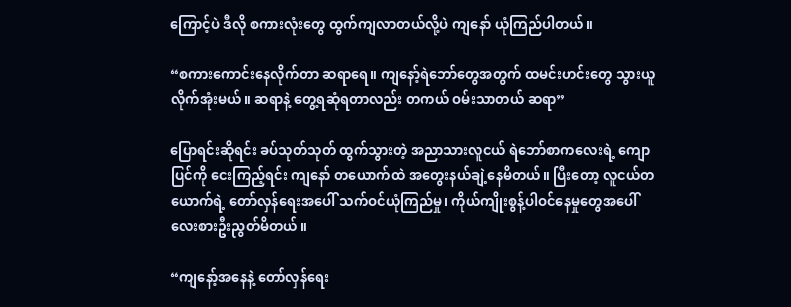ကြောင့်ပဲ ဒီလို စကားလုံးတွေ ထွက်ကျလာတယ်လို့ပဲ ကျနော် ယုံကြည်ပါတယ်။

“စကားကောင်းနေလိုက်တာ ဆရာရေ။ ကျနော့်ရဲဘော်တွေအတွက် ထမင်းဟင်းတွေ သွားယူလိုက်အုံးမယ်။ ဆရာနဲ့ တွေ့ရဆုံရတာလည်း တကယ် ဝမ်းသာတယ် ဆရာ”

ပြောရင်းဆိုရင်း ခပ်သုတ်သုတ် ထွက်သွားတဲ့ အညာသားလူငယ် ရဲဘော်စာကလေးရဲ့ ကျောပြင်ကို ငေးကြည့်ရင်း ကျနော် တယောက်ထဲ အတွေးနယ်ချဲ့နေမိတယ်။ ပြီးတော့ လူငယ်တယောက်ရဲ့ တော်လှန်ရေးအပေါ် သက်ဝင်ယုံကြည်မှု၊ ကိုယ်ကျိုးစွန့်ပါဝင်နေမှုတွေအပေါ် လေးစားဦးညွတ်မိတယ်။

“ကျနော့်အနေနဲ့ တော်လှန်ရေး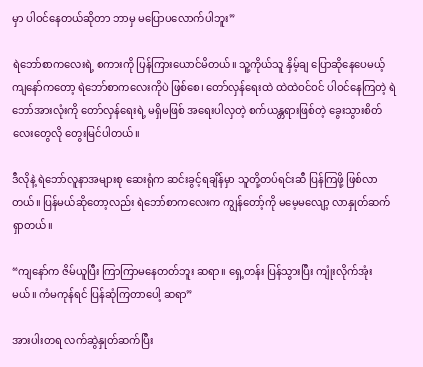မှာ ပါဝင်နေတယ်ဆိုတာ ဘာမှ မပြောပလောက်ပါဘူး”

ရဲဘော်စာကလေးရဲ့ စကားကို ပြန်ကြားယောင်မိတယ်။ သူ့ကိုယ်သူ နှိမ့်ချ ပြောဆိုနေပေမယ့် ကျနော်ကတော့ ရဲဘော်စာကလေးကိုပဲ ဖြစ်စေ၊ တော်လှန်ရေးထဲ ထဲထဲဝင်ဝင် ပါဝင်နေကြတဲ့ ရဲဘော်အားလုံးကို တော်လှန်ရေးရဲ့ မရှိမဖြစ် အရေးပါလှတဲ့ စက်ယန္တရားဖြစ်တဲ့ ခွေးသွားစိတ်လေးတွေလို တွေးမြင်ပါတယ်။

ဒီလိုနဲ့ ရဲဘော်လူနာအများစု ဆေးရုံက ဆင်းခွင့်ရချိန်မှာ သူတို့တပ်ရင်းဆီ ပြန်ကြဖို့ ဖြစ်လာတယ်။ ပြန်မယ်ဆိုတော့လည်း ရဲဘော်စာကလေးက ကျွန်တော့်ကို မမေ့မလျော့ လာနှုတ်ဆက်ရှာတယ်။

“ကျနော်က ဇိမ်ယူပြီး ကြာကြာမနေတတ်ဘူး ဆရာ။ ရှေ့တန်း ပြန်သွားပြီး ကျုံးလိုက်အုံးမယ်။ ကံမကုန်ရင် ပြန်ဆုံကြတာပေါ့ ဆရာ”

အားပါးတရ လက်ဆွဲနှုတ်ဆက်ပြီး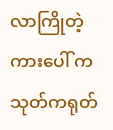လာကြိုတဲ့ ကားပေါ် ကသုတ်ကရုတ်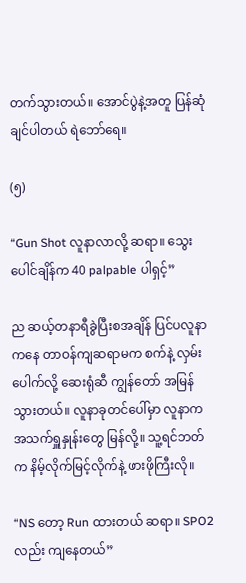တက်သွားတယ်။ အောင်ပွဲနဲ့အတူ ပြန်ဆုံချင်ပါတယ် ရဲဘော်ရေ။

(၅)

“Gun Shot လူနာလာလို့ ဆရာ။ သွေးပေါင်ချိန်က 40 palpable ပါရှင့်”

ည ဆယ့်တနာရီခွဲပြီးစအချိန် ပြင်ပလူနာကနေ တာဝန်ကျဆရာမက စက်နဲ့ လှမ်းပေါက်လို့ ဆေးရုံဆီ ကျွန်တော် အမြန်သွားတယ်။ လူနာခုတင်ပေါ်မှာ လူနာက အသက်ရှူနှုန်းတွေ မြန်လို့။ သူ့ရင်ဘတ်က နိမ့်လိုက်မြင့်လိုက်နဲ့ ဖားဖိုကြီးလို။

“NS တော့ Run ထားတယ် ဆရာ။ SPO2 လည်း ကျနေတယ်”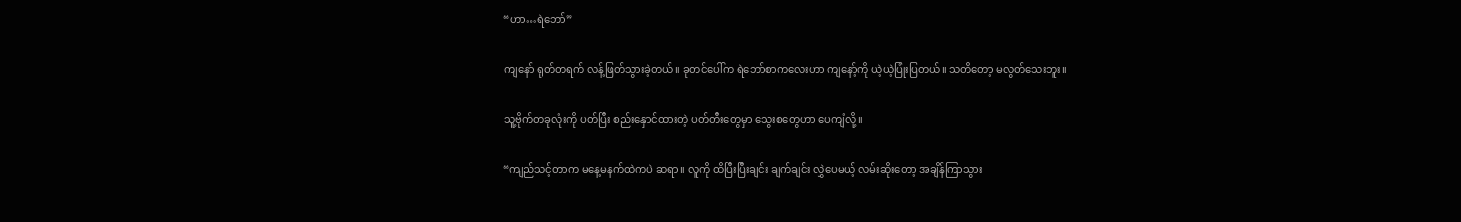“ဟာ…ရဲဘော်”

ကျနော် ရုတ်တရက် လန့်ဖြတ်သွားခဲ့တယ်။ ခုတင်ပေါ်က ရဲဘော်စာကလေးဟာ ကျနော့်ကို ယဲ့ယဲ့ပြုံးပြတယ်။ သတိတော့ မလွတ်သေးဘူး။

သူ့ဗိုက်တခုလုံးကို ပတ်ပြီး စည်းနှောင်ထားတဲ့ ပတ်တီးတွေမှာ သွေးစတွေဟာ ပေကျံလို့။

“ကျည်သင့်တာက မနေ့မနက်ထဲကပဲ ဆရာ။ လူကို ထိပြီးပြီးချင်း ချက်ချင်း လွှဲပေမယ့် လမ်းဆိုးတော့ အချိန်ကြာသွား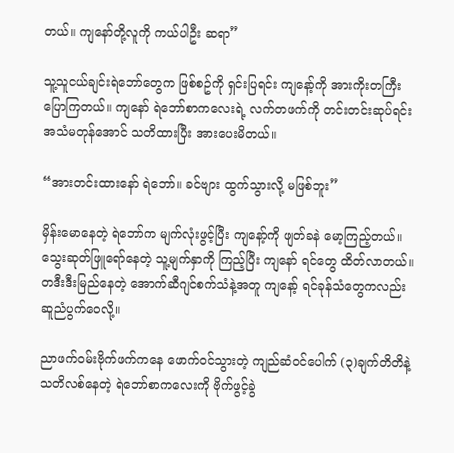တယ်။ ကျနော်တို့လူကို ကယ်ပါဦး ဆရာ”

သူ့သူငယ်ချင်းရဲဘော်တွေက ဖြစ်စဥ်ကို ရှင်းပြရင်း ကျနော့်ကို အားကိုးတကြီး ပြောကြတယ်။ ကျနော် ရဲဘော်စာကလေးရဲ့ လက်တဖက်ကို တင်းတင်းဆုပ်ရင်း အသံမတုန်အောင် သတိထားပြီး အားပေးမိတယ်။

“အားတင်းထားနော် ရဲဘော်။ ခင်ဗျား ထွက်သွားလို့ မဖြစ်ဘူး”

မှိန်းမောနေတဲ့ ရဲဘော်က မျက်လုံးဖွင့်ပြီး ကျနော့်ကို ဖျတ်ခနဲ မော့ကြည့်တယ်။ သွေးဆုတ်ဖြူရော်နေတဲ့ သူ့မျက်နှာကို ကြည့်ပြီး ကျနော် ရင်တွေ ထိတ်လာတယ်။ တဒီးဒီးမြည်နေတဲ့ အောက်ဆီဂျင်စက်သံနဲ့အတူ ကျနော့် ရင်ခုန်သံတွေကလည်း ဆူညံပွက်ဝေလို့။

ညာဖက်ဝမ်းဗိုက်ဖက်ကနေ ဖောက်ဝင်သွားတဲ့ ကျည်ဆံဝင်ပေါက် (၃)ချက်တိတိနဲ့ သတိလစ်နေတဲ့ ရဲဘော်စာကလေးကို ဗိုက်ဖွင့်ခွဲ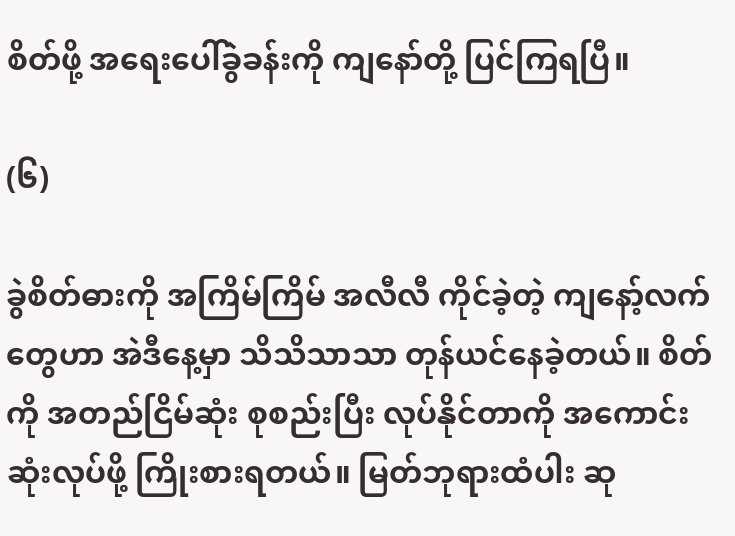စိတ်ဖို့ အရေးပေါ်ခွဲခန်းကို ကျနော်တို့ ပြင်ကြရပြီ။

(၆)

ခွဲစိတ်ဓားကို အကြိမ်ကြိမ် အလီလီ ကိုင်ခဲ့တဲ့ ကျနော့်လက်တွေဟာ အဲဒီနေ့မှာ သိသိသာသာ တုန်ယင်နေခဲ့တယ်။ စိတ်ကို အတည်ငြိမ်ဆုံး စုစည်းပြီး လုပ်နိုင်တာကို အကောင်းဆုံးလုပ်ဖို့ ကြိုးစားရတယ်။ မြတ်ဘုရားထံပါး ဆု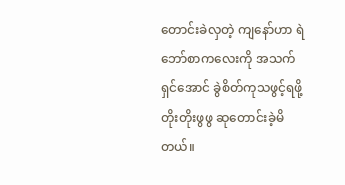တောင်းခဲလှတဲ့ ကျနော်ဟာ ရဲဘော်စာကလေးကို အသက်ရှင်အောင် ခွဲစိတ်ကုသဖွင့်ရဖို့ တိုးတိုးဖွဖွ ဆုတောင်းခဲ့မိတယ်။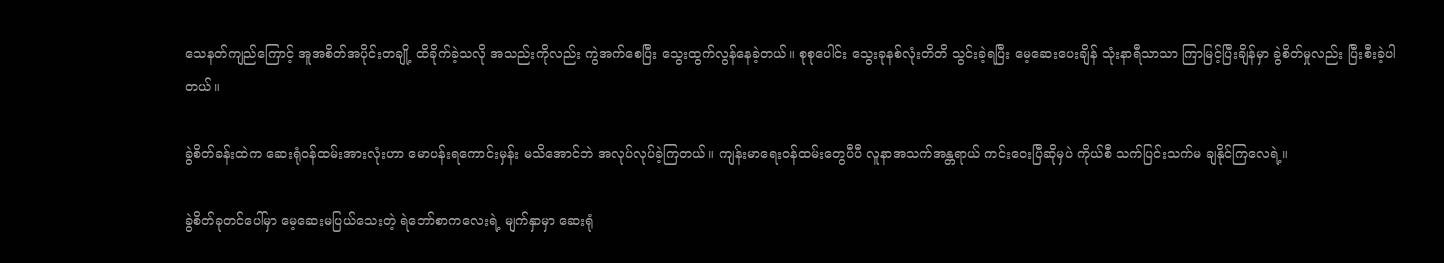သေနတ်ကျည်ကြောင့် အူအစိတ်အပိုင်းတချို့ ထိခိုက်ခဲ့သလို အသည်းကိုလည်း ကွဲအက်စေပြီး သွေးထွက်လွန်နေခဲ့တယ်။ စုစုပေါင်း သွေးခုနစ်လုံးတိတိ သွင်းခဲ့ရပြီး မေ့ဆေးပေးချိန် သုံးနာရီသာသာ ကြာမြင့်ပြီးချိန်မှာ ခွဲစိတ်မှုလည်း ပြီးစီးခဲ့ပါတယ်။

ခွဲစိတ်ခန်းထဲက ဆေးရုံဝန်ထမ်းအားလုံးဟာ မောပန်းရကောင်းမှန်း မသိအောင်ဘဲ အလုပ်လုပ်ခဲ့ကြတယ်။ ကျန်းမာရေးဝန်ထမ်းတွေပီပီ လူနာအသက်အန္တရာယ် ကင်းဝေးပြီဆိုမှပဲ ကိုယ်စီ သက်ပြင်းသက်မ ချနိုင်ကြလေရဲ့။

ခွဲစိတ်ခုတင်ပေါ်မှာ မေ့ဆေးမပြယ်သေးတဲ့ ရဲဘော်စာကလေးရဲ့ မျက်နှာမှာ ဆေးရုံ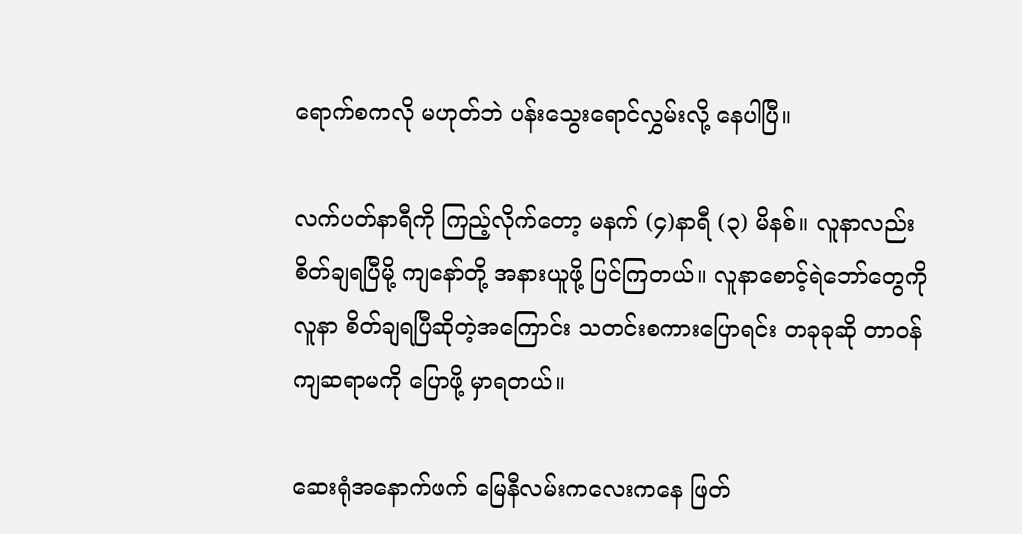ရောက်စကလို မဟုတ်ဘဲ ပန်းသွေးရောင်လွှမ်းလို့ နေပါပြီ။

လက်ပတ်နာရီကို ကြည့်လိုက်တော့ မနက် (၄)နာရီ (၃) မိနစ်။ လူနာလည်း စိတ်ချရပြီမို့ ကျနော်တို့ အနားယူဖို့ ပြင်ကြတယ်။ လူနာစောင့်ရဲဘော်တွေကို လူနာ စိတ်ချရပြီဆိုတဲ့အကြောင်း သတင်းစကားပြောရင်း တခုခုဆို တာဝန်ကျဆရာမကို ပြောဖို့ မှာရတယ်။

ဆေးရုံအနောက်ဖက် မြေနီလမ်းကလေးကနေ ဖြတ်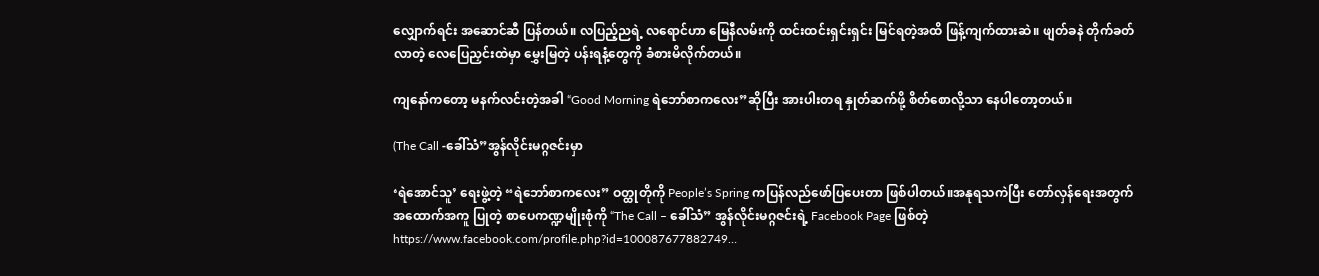လျှောက်ရင်း အဆောင်ဆီ ပြန်တယ်။ လပြည့်ညရဲ့ လရောင်ဟာ မြေနီလမ်းကို ထင်းထင်းရှင်းရှင်း မြင်ရတဲ့အထိ ဖြန့်ကျက်ထားဆဲ။ ဖျတ်ခနဲ တိုက်ခတ်လာတဲ့ လေပြေညှင်းထဲမှာ မွှေးမြတဲ့ ပန်းရနံ့တွေကို ခံစားမိလိုက်တယ်။

ကျနော်ကတော့ မနက်လင်းတဲ့အခါ “Good Morning ရဲဘော်စာကလေး”ဆိုပြီး အားပါးတရ နှုတ်ဆက်ဖို့ စိတ်စောလို့သာ နေပါတော့တယ်။

(The Call -ခေါ်သံ”အွန်လိုင်းမဂ္ဂဇင်းမှာ

‘ရဲအောင်သူ’ ရေးဖွဲ့တဲ့ “ရဲဘော်စာကလေး” ဝတ္ထုတိုကို People’s Spring ကပြန်လည်ဖော်ပြပေးတာ ဖြစ်ပါတယ်။အနုရသကဲပြီး တော်လှန်ရေးအတွက်အထောက်အကူ ပြုတဲ့ စာပေကဏ္ဍမျိုးစုံကို “The Call – ခေါ်သံ” အွန်လိုင်းမဂ္ဂဇင်းရဲ့ Facebook Page ဖြစ်တဲ့ https://www.facebook.com/profile.php?id=100087677882749…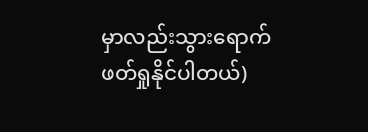မှာလည်းသွားရောက်ဖတ်ရှုနိုင်ပါတယ်)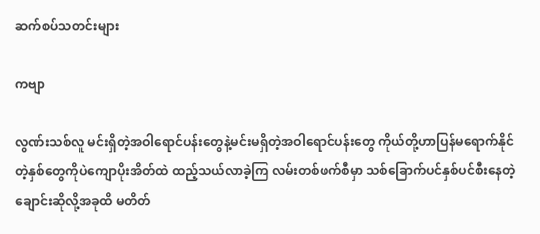ဆက်စပ်သတင်းများ

ကဗျာ

လွဏ်းသစ်လူ မင်းရှိတဲ့အဝါရောင်ပန်းတွေနဲ့မင်းမရှိတဲ့အဝါရောင်ပန်းတွေ ကိုယ်တို့ဟာပြန်မရောက်နိုင်တဲ့နှစ်တွေကိုပဲကျောပိုးအိတ်ထဲ ထည့်သယ်လာခဲ့ကြ လမ်းတစ်ဖက်စီမှာ သစ်ခြောက်ပင်နှစ်ပင်စီးနေတဲ့ချောင်းဆိုလို့အခုထိ မတိတ်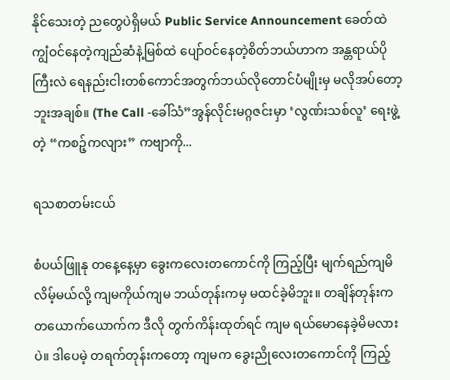နိုင်သေးတဲ့ ညတွေပဲရှိမယ် Public Service Announcement ခေတ်ထဲ ကျွံဝင်နေတဲ့ကျည်ဆံနဲ့မြစ်ထဲ ပျော်ဝင်နေတဲ့စိတ်ဘယ်ဟာက အန္တရာယ်ပိုကြီးလဲ ရေနည်းငါးတစ်ကောင်အတွက်ဘယ်လိုတောင်ပံမျိုးမှ မလိုအပ်တော့ဘူးအချစ်။ (The Call -ခေါ်သံ”အွန်လိုင်းမဂ္ဂဇင်းမှာ ‘လွဏ်းသစ်လူ’ ရေးဖွဲ့တဲ့ “ကစဉ့်ကလျား” ကဗျာကို...

ရသစာတမ်းငယ်

စံပယ်ဖြူနု တနေ့နေ့မှာ ခွေးကလေးတကောင်ကို ကြည့်ပြီး မျက်ရည်ကျမိလိမ့်မယ်လို့ ကျမကိုယ်ကျမ ဘယ်တုန်းကမှ မထင်ခဲ့မိဘူး။ တချိန်တုန်းက တယောက်ယောက်က ဒီလို တွက်ကိန်းထုတ်ရင် ကျမ ရယ်မောနေခဲ့မိမလားပဲ။ ဒါပေမဲ့ တရက်တုန်းကတော့ ကျမက ခွေးညိုလေးတကောင်ကို ကြည့်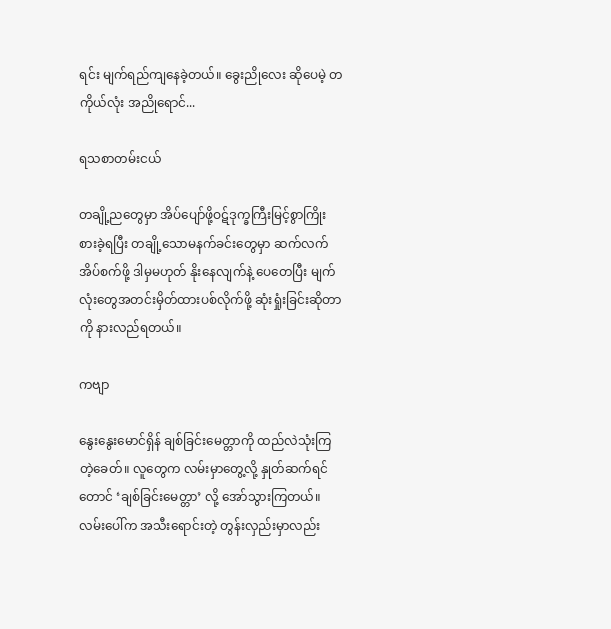ရင်း မျက်ရည်ကျနေခဲ့တယ်။ ခွေးညိုလေး ဆိုပေမဲ့ တကိုယ်လုံး အညိုရောင်...

ရသစာတမ်းငယ်

တချို့ညတွေမှာ အိပ်ပျော်ဖို့ဝဋ်ဒုက္ခကြီးမြင့်စွာကြိုးစားခဲ့ရပြီး တချို့သောမနက်ခင်းတွေမှာ ဆက်လက်အိပ်စက်ဖို့ ဒါမှမဟုတ် နိုးနေလျက်နဲ့ ပေတေပြီး မျက်လုံးတွေအတင်းမှိတ်ထားပစ်လိုက်ဖို့ ဆုံးရှုံးခြင်းဆိုတာကို နားလည်ရတယ်။

ကဗျာ

နွေးနွေးမောင်ရှိန် ချစ်ခြင်းမေတ္တာကို ထည်လဲသုံးကြတဲ့ခေတ်။ လူတွေက လမ်းမှာတွေ့လို့ နှုတ်ဆက်ရင်တောင် ‘ချစ်ခြင်းမေတ္တာ’ လို့ အော်သွားကြတယ်။ လမ်းပေါ်က အသီးရောင်းတဲ့ တွန်းလှည်းမှာလည်း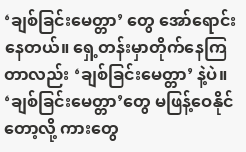‘ချစ်ခြင်းမေတ္တာ’ တွေ အော်ရောင်းနေတယ်။ ရှေ့တန်းမှာတိုက်နေကြတာလည်း ‘ချစ်ခြင်းမေတ္တာ’ နဲ့ပဲ။ ‘ချစ်ခြင်းမေတ္တာ’တွေ မဖြန့်ဝေနိုင်တော့လို့ ကားတွေ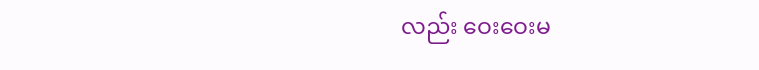လည်း ဝေးဝေးမ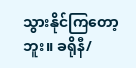သွားနိုင်ကြတော့ဘူး။ ခရိုနီ/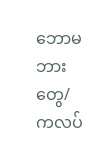ဘောမ ဘားတွေ/ကလပ်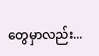တွေမှာလည်း...